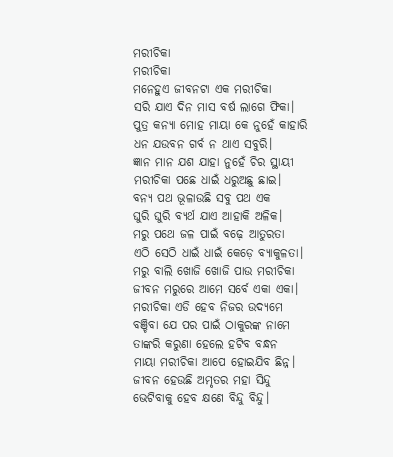ମରୀଚିକା
ମରୀଚିକା
ମନେହୁଏ ଜୀବନଟା ଏକ ମରୀଚିକା
ସରି ଯାଏ ଦିନ ମାସ ବର୍ଷ ଲାଗେ ଫିକା।
ପୁତ୍ର କନ୍ୟା ମୋହ ମାୟା କେ ନୁହେଁ କାହାରି
ଧନ ଯଉବନ ଗର୍ବ ନ ଥାଏ ସବୁରି।
ଜ୍ଞାନ ମାନ ଯଶ ଯାହା ନୁହେଁ ଚିର ସ୍ଥାୟୀ
ମରୀଚିକା ପଛେ ଧାଇଁ ଧରୁଅଛୁ ଛାଇ।
ବନ୍ୟ ପଥ ଭୂଳାଉଛି ସବୁ ପଥ ଏକ
ଘୁରି ଘୁରି ବ୍ୟର୍ଥ ଯାଏ ଆହାକି ଅଳିକ।
ମରୁ ପଥେ ଜଳ ପାଇଁ ବଢ଼େ ଆତୁରତା
ଏଠି ସେଠି ଧାଇଁ ଧାଇଁ କେଡ଼େ ବ୍ୟାକୁଳତା।
ମରୁ ବାଲି ଖୋଜି ଖୋଜି ପାଉ ମରୀଚିକା
ଜୀବନ ମରୁରେ ଆମେ ସର୍ବେ ଏକା ଏକା।
ମରୀଚିକା ଏଡି ହେବ ନିଜର ଉଦ୍ୟମେ
ବଞ୍ଚିବା ଯେ ପର ପାଇଁ ଠାକୁରଙ୍କ ନାମେ
ତାଙ୍କରି କରୁଣା ହେଲେ ହଟିବ ବନ୍ଧନ
ମାୟା ମରୀଚିକା ଆପେ ହୋଇଯିବ ଛିନ୍ନ।
ଜୀବନ ହେଉଛି ଅମୃତର ମହା ସିନ୍ଦୁ
ଭେଟିବାକୁ ହେବ କ୍ଷଣେ ବିନ୍ଦୁ ବିନ୍ଦୁ।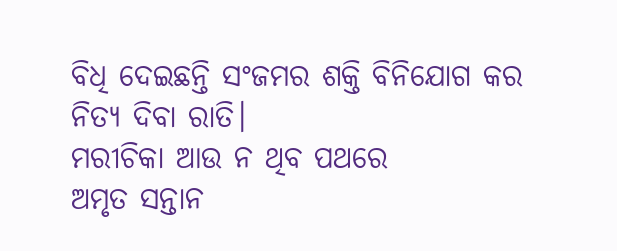ବିଧି ଦେଇଛନ୍ତି ସଂଜମର ଶକ୍ତି ବିନିଯୋଗ କର ନିତ୍ୟ ଦିବା ରାତି।
ମରୀଚିକା ଆଉ ନ ଥିବ ପଥରେ
ଅମୃତ ସନ୍ତାନ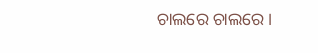ଚାଲରେ ଚାଲରେ।